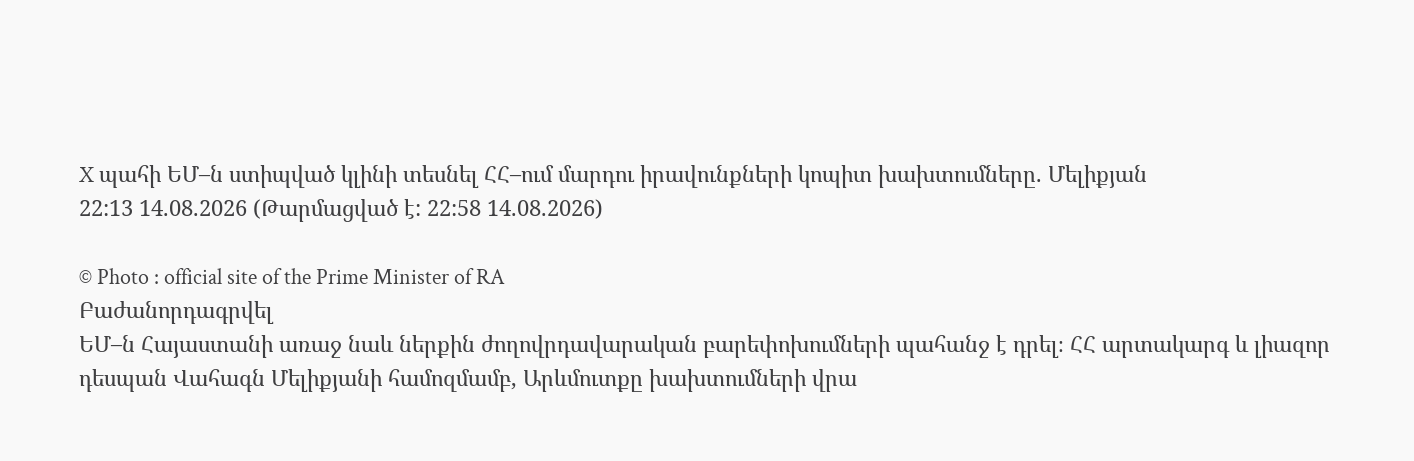X պահի ԵՄ–ն ստիպված կլինի տեսնել ՀՀ–ում մարդու իրավունքների կոպիտ խախտումները. Մելիքյան
22:13 14.08.2026 (Թարմացված է: 22:58 14.08.2026)

© Photo : official site of the Prime Minister of RA
Բաժանորդագրվել
ԵՄ–ն Հայաստանի առաջ նաև ներքին ժողովրդավարական բարեփոխումների պահանջ է դրել։ ՀՀ արտակարգ և լիազոր դեսպան Վահագն Մելիքյանի համոզմամբ, Արևմուտքը խախտումների վրա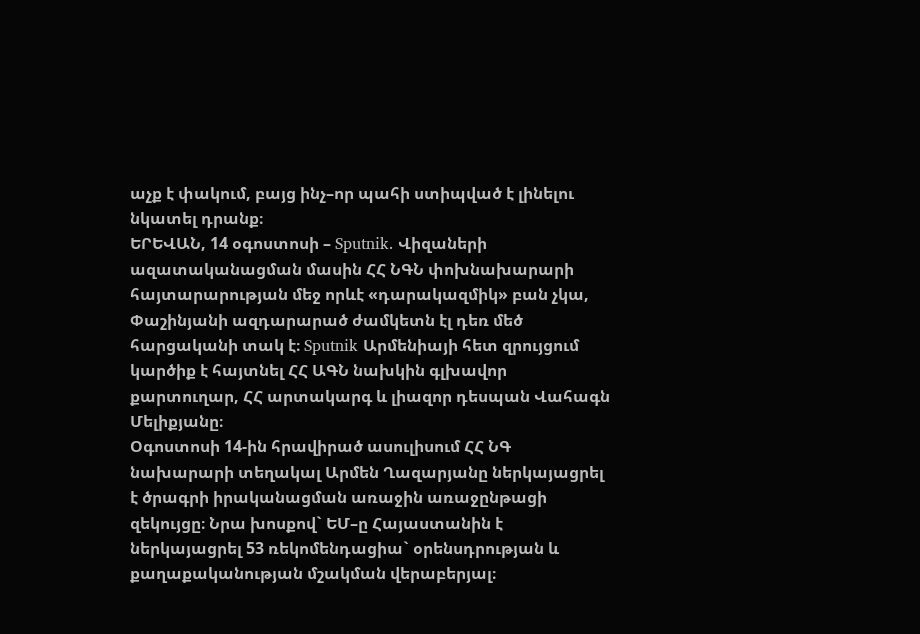աչք է փակում, բայց ինչ–որ պահի ստիպված է լինելու նկատել դրանք։
ԵՐԵՎԱՆ, 14 օգոստոսի – Sputnik. Վիզաների ազատականացման մասին ՀՀ ՆԳՆ փոխնախարարի հայտարարության մեջ որևէ «դարակազմիկ» բան չկա, Փաշինյանի ազդարարած ժամկետն էլ դեռ մեծ հարցականի տակ է։ Sputnik Արմենիայի հետ զրույցում կարծիք է հայտնել ՀՀ ԱԳՆ նախկին գլխավոր քարտուղար, ՀՀ արտակարգ և լիազոր դեսպան Վահագն Մելիքյանը։
Օգոստոսի 14-ին հրավիրած ասուլիսում ՀՀ ՆԳ նախարարի տեղակալ Արմեն Ղազարյանը ներկայացրել է ծրագրի իրականացման առաջին առաջընթացի զեկույցը։ Նրա խոսքով` ԵՄ–ը Հայաստանին է ներկայացրել 53 ռեկոմենդացիա` օրենսդրության և քաղաքականության մշակման վերաբերյալ։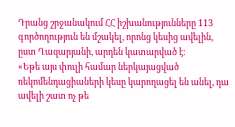Դրանց շրջանակում ՀՀ իշխանությունները 113 գործողություն են մշակել, որոնց կեսից ավելին, ըստ Ղազարյանի, արդեն կատարված է։
«Եթե այս փուլի համար ներկայացված ռեկոմենդացիաների կեսը կարողացել են անել, դա ավելի շատ ոչ թե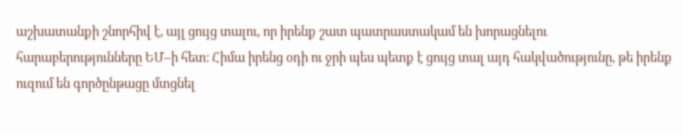աշխատանքի շնորհիվ է, այլ ցույց տալու, որ իրենք շատ պատրաստակամ են խորացնելու հարաբերությունները ԵՄ–ի հետ։ Հիմա իրենց օդի ու ջրի պես պետք է ցույց տալ այդ հակվածությունը, թե իրենք ուզում են գործընթացը մտցնել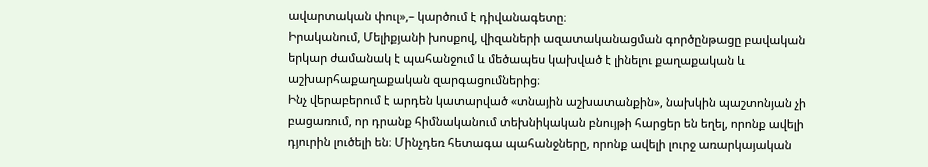ավարտական փուլ»,– կարծում է դիվանագետը։
Իրականում, Մելիքյանի խոսքով, վիզաների ազատականացման գործընթացը բավական երկար ժամանակ է պահանջում և մեծապես կախված է լինելու քաղաքական և աշխարհաքաղաքական զարգացումներից։
Ինչ վերաբերում է արդեն կատարված «տնային աշխատանքին», նախկին պաշտոնյան չի բացառում, որ դրանք հիմնականում տեխնիկական բնույթի հարցեր են եղել, որոնք ավելի դյուրին լուծելի են։ Մինչդեռ հետագա պահանջները, որոնք ավելի լուրջ առարկայական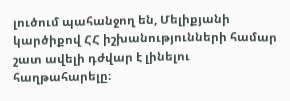լուծում պահանջող են, Մելիքյանի կարծիքով ՀՀ իշխանությունների համար շատ ավելի դժվար է լինելու հաղթահարելը։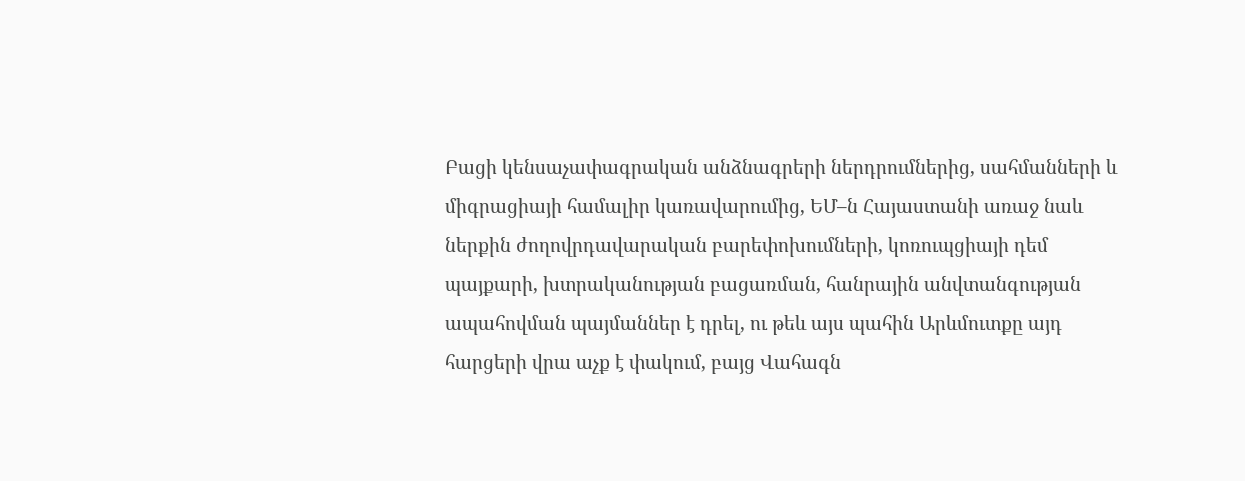Բացի կենսաչափագրական անձնագրերի ներդրումներից, սահմանների և միգրացիայի համալիր կառավարումից, ԵՄ–ն Հայաստանի առաջ նաև ներքին ժողովրդավարական բարեփոխումների, կոռուպցիայի դեմ պայքարի, խտրականության բացառման, հանրային անվտանգության ապահովման պայմաններ է դրել, ու թեև այս պահին Արևմուտքը այդ հարցերի վրա աչք է փակում, բայց Վահագն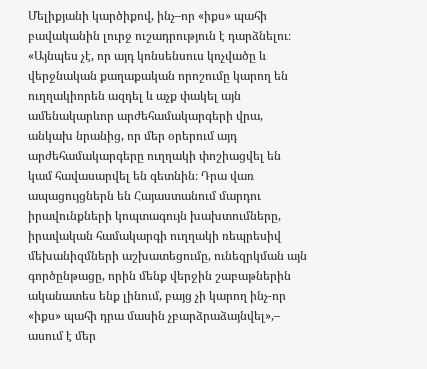Մելիքյանի կարծիքով, ինչ–որ «իքս» պահի բավականին լուրջ ուշադրություն է դարձնելու։
«Այնպես չէ, որ այդ կոնսենսուս կոչվածը և վերջնական քաղաքական որոշումը կարող են ուղղակիորեն ազդել և աչք փակել այն ամենակարևոր արժեհամակարգերի վրա, անկախ նրանից, որ մեր օրերում այդ արժեհամակարգերը ուղղակի փոշիացվել են կամ հավասարվել են գետնին։ Դրա վառ ապացույցներն են Հայաստանում մարդու իրավունքների կոպտագույն խախտումները, իրավական համակարգի ուղղակի ռեպրեսիվ մեխանիզմների աշխատեցումը, ունեզրկման այն գործընթացը, որին մենք վերջին շաբաթներին ականատես ենք լինում, բայց չի կարող ինչ-որ «իքս» պահի դրա մասին չբարձրաձայնվել»,– ասում է մեր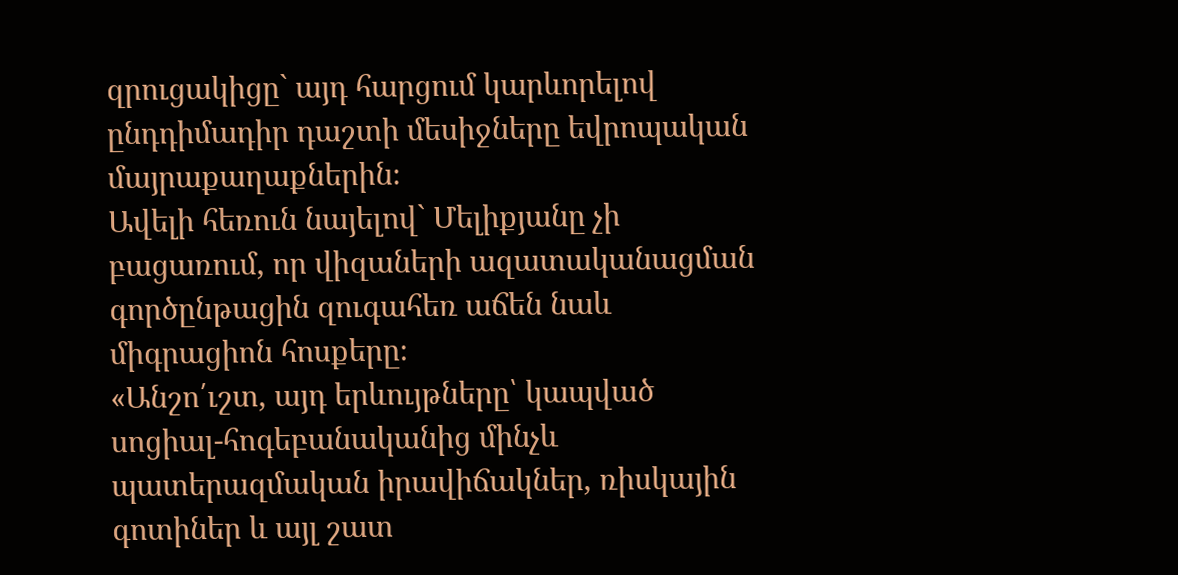զրուցակիցը` այդ հարցում կարևորելով ընդդիմադիր դաշտի մեսիջները եվրոպական մայրաքաղաքներին։
Ավելի հեռուն նայելով` Մելիքյանը չի բացառում, որ վիզաների ազատականացման գործընթացին զուգահեռ աճեն նաև միգրացիոն հոսքերը։
«Անշո՛ւշտ, այդ երևույթները՝ կապված սոցիալ-հոգեբանականից մինչև պատերազմական իրավիճակներ, ռիսկային գոտիներ և այլ շատ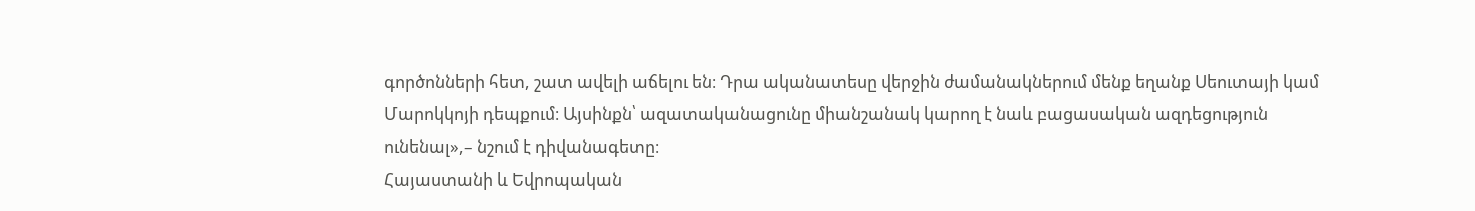գործոնների հետ, շատ ավելի աճելու են։ Դրա ականատեսը վերջին ժամանակներում մենք եղանք Սեուտայի կամ Մարոկկոյի դեպքում։ Այսինքն՝ ազատականացունը միանշանակ կարող է նաև բացասական ազդեցություն ունենալ»,– նշում է դիվանագետը։
Հայաստանի և Եվրոպական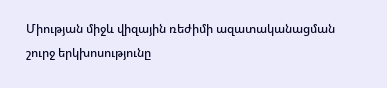Միության միջև վիզային ռեժիմի ազատականացման շուրջ երկխոսությունը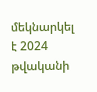մեկնարկել է 2024 թվականի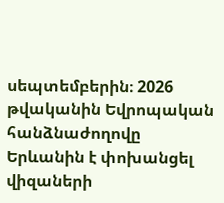սեպտեմբերին։ 2026 թվականին Եվրոպական հանձնաժողովը Երևանին է փոխանցել վիզաների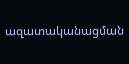ազատականացման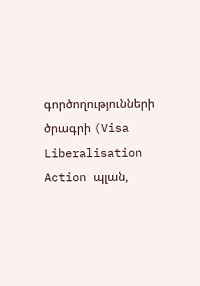գործողությունների ծրագրի (Visa Liberalisation Action պլան,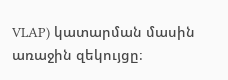VLAP) կատարման մասին առաջին զեկույցը։